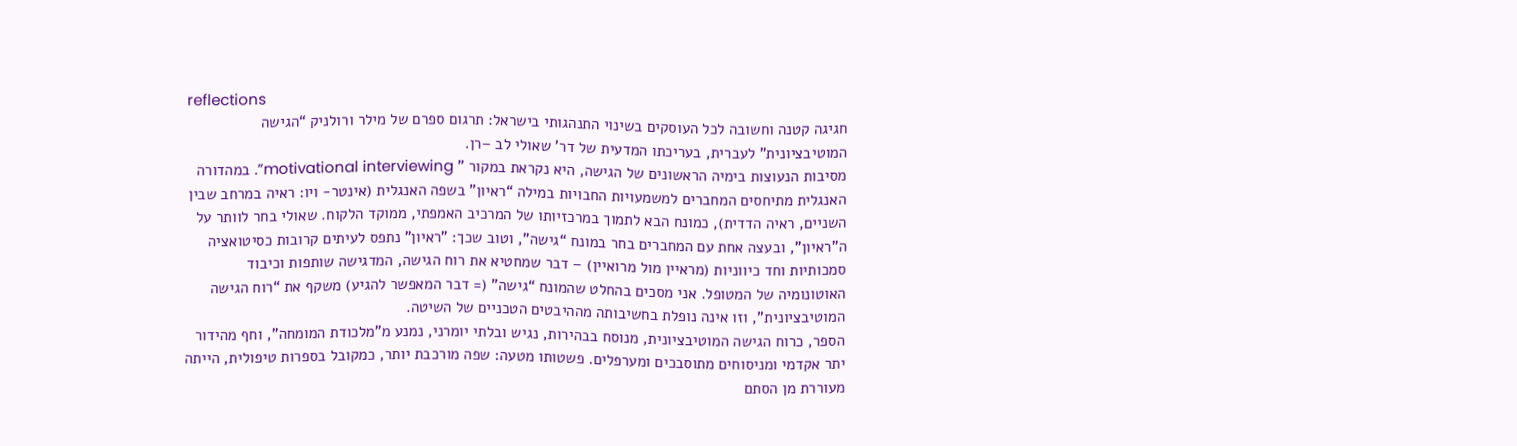reflections
חגיגה קטנה וחשובה לכל העוסקים בשינוי התנהגותי בישראל: תרגום ספרם של מילר ורולניק “הגישה המוטיבציונית” לעברית, בעריכתו המדעית של דר’ שאולי לב –רן.
מסיבות הנעוצות בימיה הראשונים של הגישה, היא נקראת במקור ” motivational interviewing”. במהדורה האנגלית מתיחסים המחברים למשמעויות החבויות במילה “ראיון” בשפה האנגלית (אינטר- ויו: ראיה במרחב שבין השניים, ראיה הדדית), כמונח הבא לתמוך במרכזיותו של המרכיב האמפתי, ממוקד הלקוח. שאולי בחר לוותר על ה”ראיון”, ובעצה אחת עם המחברים בחר במונח “גישה”, וטוב שכך: ”ראיון” נתפס לעיתים קרובות כסיטואציה סמכותיות וחד כיווניות (מראיין מול מרואיין) – דבר שמחטיא את רוח הגישה, המדגישה שותפות וכיבוד האוטונומיה של המטופל. אני מסכים בהחלט שהמונח “גישה” (= דבר המאפשר להגיע) משקף את “רוח הגישה המוטיבציונית”, וזו אינה נופלת בחשיבותה מההיבטים הטכניים של השיטה.
הספר, כרוח הגישה המוטיבציונית, מנוסח בבהירות, נגיש ובלתי יומרני, נמנע מ”מלכודת המומחה”, וחף מהידור יתר אקדמי ומניסוחים מתוסבכים ומערפלים. פשטותו מטעה: שפה מורכבת יותר, כמקובל בספרות טיפולית, הייתה מעוררת מן הסתם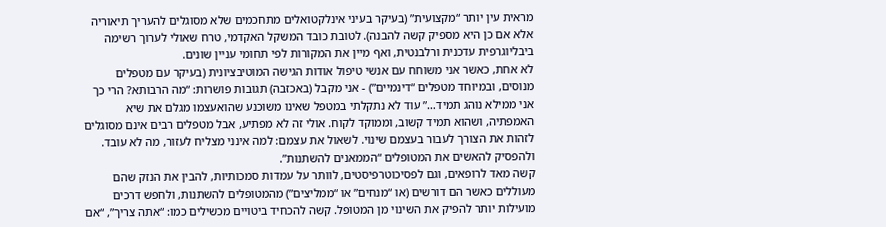מראית עין יותר “מקצועית” (בעיקר בעיני אינלקטואלים מתחכמים שלא מסוגלים להעריך תיאוריה אלא אם כן היא מספיק קשה להבנה). לטובת כובד המשקל האקדמי, טרח שאולי לערוך רשימה ביבליוגרפית עדכנית ורלבנטית, ואף מיין את המקורות לפי תחומי עניין שונים.
לא אחת, כאשר אני משוחח עם אנשי טיפול אודות הגישה המוטיבציונית (בעיקר עם מטפלים מנוסים, ובמיוחד מטפלים “דינמיים”) - אני מקבל (באכזבה) תגובות פושרות: “מה הרבותא? הרי כך אני ממילא נוהג תמיד…” עוד לא נתקלתי במטפל שאינו משוכנע שהואעצמו מגלם את שיא האמפתיה, ושהוא תמיד קשוב, וממוקד לקוח. אולי זה לא מפתיע, אבל מטפלים רבים אינם מסוגלים לזהות את הצורך לעבור בעצמם שינוי. לשאול את עצמם: למה אינני מצליח לעזור, מה לא עובד. ולהפסיק להאשים את המטופלים “הממאנים להשתנות”.
קשה מאד לרופאים, וגם לפסיכוטרפיסטים, לוותר על עמדות סמכותיות, להבין את הנזק שהם מעוללים כאשר הם דורשים (או “מנחים” או “ממליצים”) מהמטופלים להשתנות, ולחפש דרכים מועילות יותר להפיק את השינוי מן המטופל. קשה להכחיד ביטויים מכשילים כמו: “אתה צריך”, “אם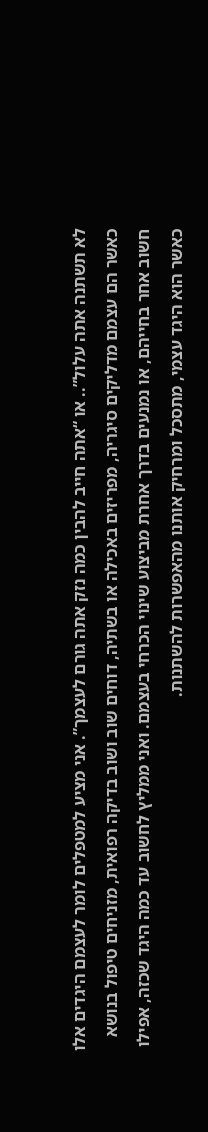לא תשתנה אתה עלול”.. או “אתה חייב להבין כמה נזק אתה גורם לעצמך”. אני מציע למטפלים לומר לעצמם היגדים אלו כאשר הם עצמם מדליקים סיגריה, מפריזים באכילה או בשתיה, דוחים שוב ושוב בדיקה רפואית, מזניחים טיפול בנושא חשוב אחר בחייהם, או נמנעים בדרך אחרת מביצוע שינוי הכרחי בעצמם. ואני ממליץ לחשוב עד כמה היגד שכזה, אפילו כאשר הוא היגד עצמי, מתסכל ומרחיק אותנו מהאפשרות להשתנות.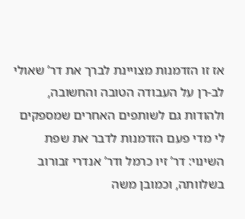אז זו הזדמנות מצויינת לברך את דר’ שאולי לב-רן על העבודה הטובה והחשובה, ולהודות גם לשותפים האחרים שמספקים לי מדי פעם הזדמנות לדבר את שפת השינוי: דר’ זיו כרמל ודר’ אנדרי זבורוב בשלוותה, וכמובן משה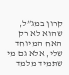קרון במג”ל, שהוא לא רק האח המיוחד שלי, אלא גם מי שתמיד מלמד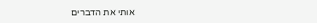אותי את הדברים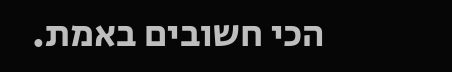הכי חשובים באמת.